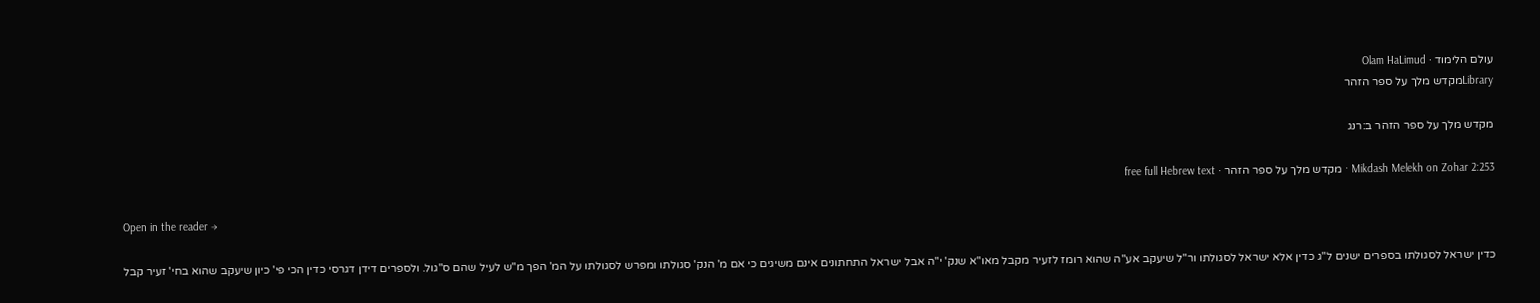עולם הלימוד · Olam HaLimud
Libraryמקדש מלך על ספר הזהר

מקדש מלך על ספר הזהר ב:רנג

Mikdash Melekh on Zohar 2:253 · מקדש מלך על ספר הזהר · free full Hebrew text

Open in the reader →

כדין ישראל לסגולתו בספרים ישנים ל"ג כדין אלא ישראל לסגולתו ור"ל שיעקב אע"ה שהוא רומז לזעיר מקבל מאו"א שנק' י"ה אבל ישראל התחתונים אינם משיגים כי אם מ' הנק' סגולתו ומפרש לסגולתו על המ' הפך מ"ש לעיל שהם ס"גול. ולספרים דידן דגרסי כדין הכי פי' כיון שיעקב שהוא בחי' זעיר קבל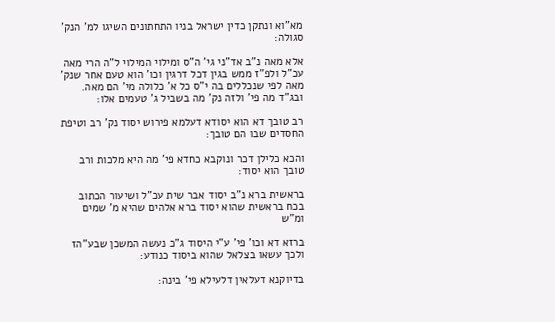מא"וא ונתקן כדין ישראל בניו התחתונים השיגו למ' הנק' סגולה:

אלא מאה נ"ב אד"ני גי' ה"ס ומילוי המילוי ל"ה הרי מאה עכ"ל ולפ"ז ממש בגין דכל דרגין וכו' הוא טעם אחר שנק' מאה לפי שנכללים בה י"ס כל א' כלולה מי' הם מאה. ובג"ד מה פי' ולזה נק' מה בשביל ג' טעמים אלו:

רב טובך דא הוא יסודא דעלמא פירוש יסוד נק' רב וטיפת החסדים שבו הם טובך:

והכא כלילן דכר ונוקבא כחדא פי' מה היא מלכות ורב טובך הוא יסוד:

בראשית ברא נ"ב יסוד אבר שית עכ"ל ושיעור הכתוב בכח בראשית שהוא יסוד ברא אלהים שהיא מ' שמים ומ"ש

ברזא דא וכו' פי' ע"י היסוד ג"כ נעשה המשכן שבע"הז ולכך עשאו בצלאל שהוא ביסוד כנודע:

בדיוקנא דעלאין דלעילא פי' בינה: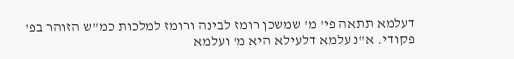דעלמא תתאה פי' מ' שמשכן רומז לבינה ורומז למלכות כמ"ש הזוהר בפ' פקודי. א"נ עלמא דלעילא היא מ' ועלמא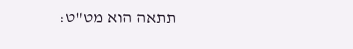תתאה הוא מט"ט: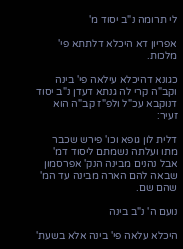לי תרומה נ"ב יסוד מ'

אפריון דא היכלא דלתתא פי' מלכות.

כגונא דהיכלא עילאה פי' בינה וקב"ה קרי לה גנתא דעדן נ"ב יסוד דנוקבא עכ"ל ולפ"ז קב"ה הוא זעיר:

דלית לון גופא וכו' פירש שכבר מתו ועלתה נשמתם ליסוד דמ' אבל נהנים מבינה הנק' אפרסמון שבאה להם הארה מבינה עד המ' שהם שם.

נועם ה' נ"ב בינה

היכלא עלאה פי' בינה אלא בשעת'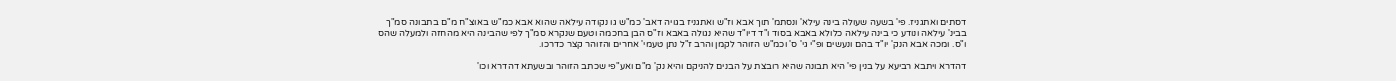דסתים ואתגניז. פי' בשעה שעולה בינה עילא' ונסתמ' תוך אבא וז"ש ואתגניז בגויה דאב' כמ"ש גו נקודה עילאה שהוא אבא כמ"ש באוצ"ח מ"ם בתבונה סמ"ך בבינ' עילאה ונודע כי בינה עילאה כלולא באבא בסוד ו"ד דיו"ד שהיא נגולה באבא וז"ס הבן בחכמה וטעם שנקרא סמ"ך לפי שהבינה היא מהחזה ולמעלה שהס ו"ס. ומכה אבא הנק' יו"ד בהם ונעשים ופ"י גי' ס' וכמ"ש הזוהר לקמן והרב ז"ל נתן טעמי' אחרים והזוהר קצר כדרכו.

דהדרא ויתבא רביעא על בנין פי' היא תבונה שהיא רובצת על הבנים להניקם והיא נק' מ"ם ואע"פי שכתב הזוהר ובשעתא דהדרא וכו'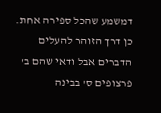דמשמע שהכל ספירה אחת. כן דרך הזוהר להעלים הדברים אבל ודאי שהם ב' פרצופים ס' בבינה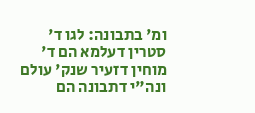ומ' בתבונה: לגו ד' סטרין דעלמא הם ד' מוחין דזעיר שנק' עולם ונה"י דתבונה הם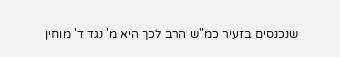שנכנסים בזעיר כמ"ש הרב לכך היא מ' נגד ד' מוחין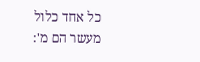כל אחד כלול מעשר הם מ':